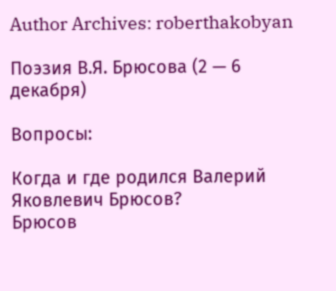Author Archives: roberthakobyan

Поэзия В.Я. Брюсова (2 — 6 декабря)

Вопросы:

Когда и где родился Валерий Яковлевич Брюсов?
Брюсов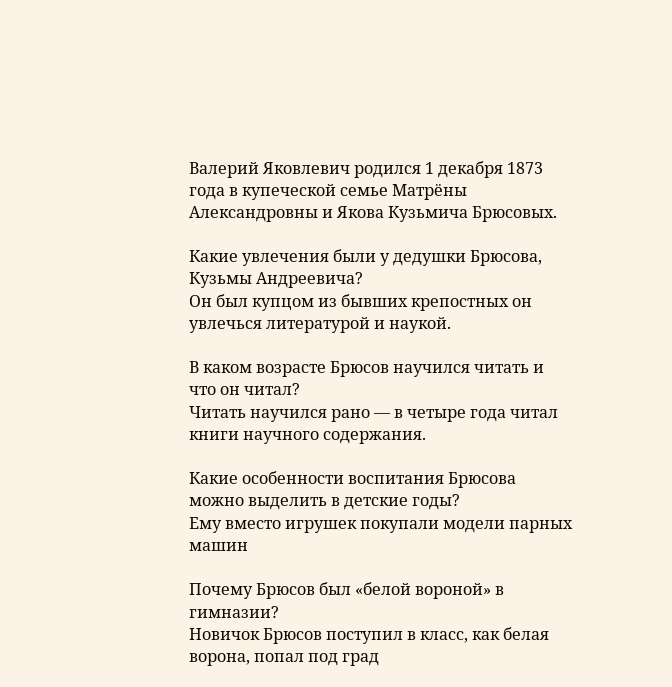Валерий Яковлевич родился 1 декабря 1873 года в купеческой семье Матрёны Александровны и Якова Кузьмича Брюсовых.

Какие увлечения были у дедушки Брюсова, Кузьмы Андреевича?
Он был купцом из бывших крепостных он увлечься литературой и наукой.

В каком возрасте Брюсов научился читать и что он читал?
Читать научился рано — в четыре года читал книги научного содержания.

Какие особенности воспитания Брюсова можно выделить в детские годы?
Ему вместо игрушек покупали модели парных машин

Почему Брюсов был «белой вороной» в гимназии?
Новичок Брюсов поступил в класс, как белая ворона, попал под град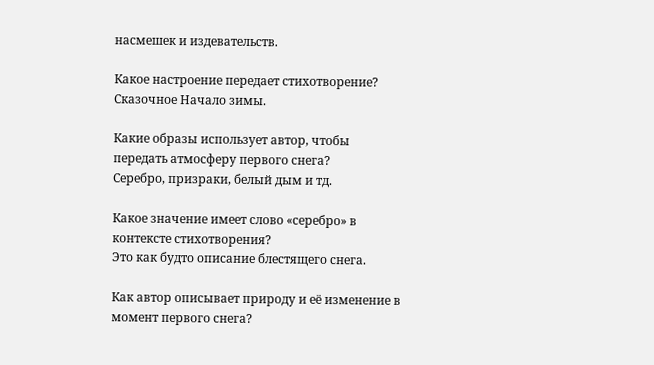насмешек и издевательств.

Какое настроение передает стихотворение?
Сказочное Начало зимы.

Какие образы использует автор, чтобы передать атмосферу первого снега?
Серебро, призраки, белый дым и тд.

Какое значение имеет слово «серебро» в контексте стихотворения?
Это как будто описание блестящего снега.

Как автор описывает природу и её изменение в момент первого снега?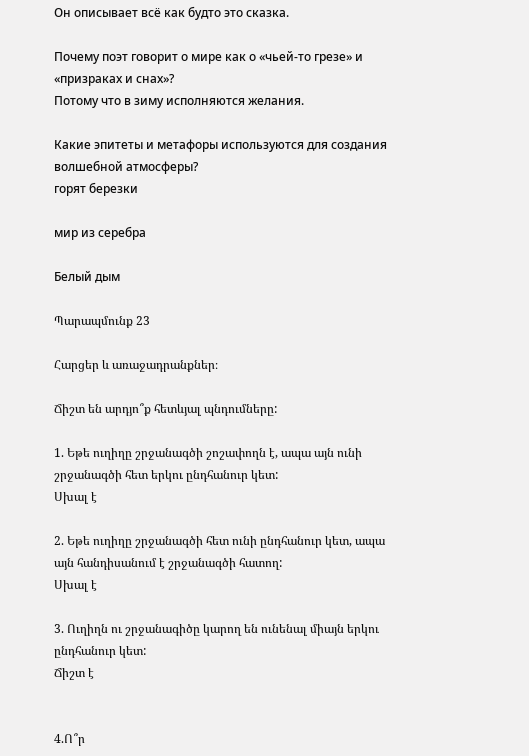Он описывает всё как будто это сказка.

Почему поэт говорит о мире как о «чьей-то грезе» и «призраках и снах»?
Потому что в зиму исполняются желания.

Какие эпитеты и метафоры используются для создания волшебной атмосферы?
горят березки

мир из серебра

Белый дым

Պարապմունք 23

Հարցեր և առաջադրանքներ։

Ճիշտ են արդյո՞ք հետևյալ պնդումները:

1. Եթե ուղիղը շրջանագծի շոշափողն է, ապա այն ունի շրջանագծի հետ երկու ընդհանուր կետ:
Սխալ է

2. Եթե ուղիղը շրջանագծի հետ ունի ընդհանուր կետ, ապա այն հանդիսանում է շրջանագծի հատող:
Սխալ է

3. Ուղիղն ու շրջանագիծը կարող են ունենալ միայն երկու ընդհանուր կետ:
Ճիշտ է


4.Ո՞ր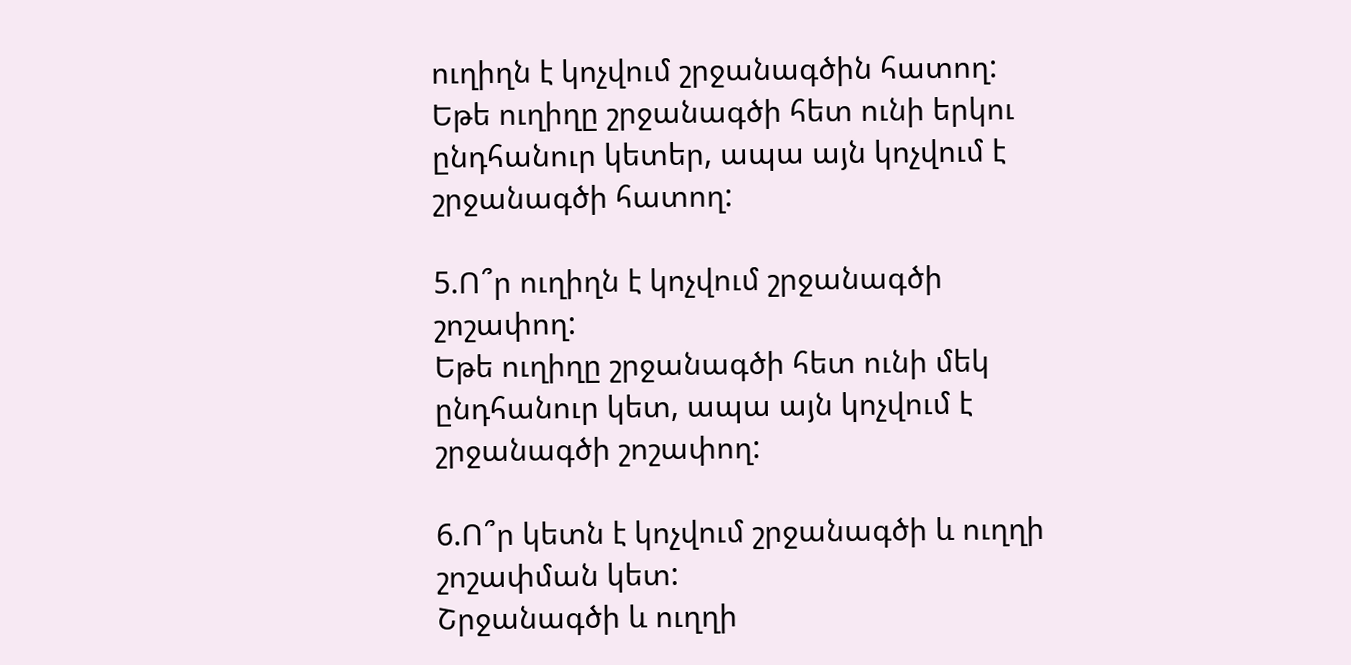ուղիղն է կոչվում շրջանագծին հատող:
Եթե ուղիղը շրջանագծի հետ ունի երկու ընդհանուր կետեր, ապա այն կոչվում է շրջանագծի հատող:

5.Ո՞ր ուղիղն է կոչվում շրջանագծի շոշափող:
Եթե ուղիղը շրջանագծի հետ ունի մեկ ընդհանուր կետ, ապա այն կոչվում է շրջանագծի շոշափող:

6.Ո՞ր կետն է կոչվում շրջանագծի և ուղղի շոշափման կետ:
Շրջանագծի և ուղղի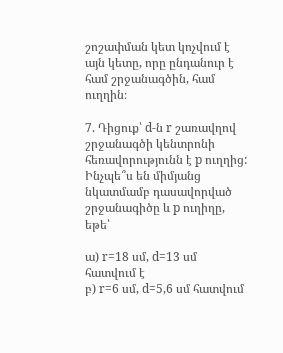շոշափման կետ կոչվում է այն կետը, որը ընդանուր է համ շրջանագծին, համ ուղղին։

7. Դիցուք՝ d-ն r շառավղով շրջանագծի կենտրոնի հեռավորությունն է p ուղղից: Ինչպե՞ս են միմյանց նկատմամբ դասավորված շրջանագիծը և p ուղիղը, եթե՝

ա) r=18 սմ, d=13 սմ հատվում է
բ) r=6 սմ, d=5,6 սմ հատվում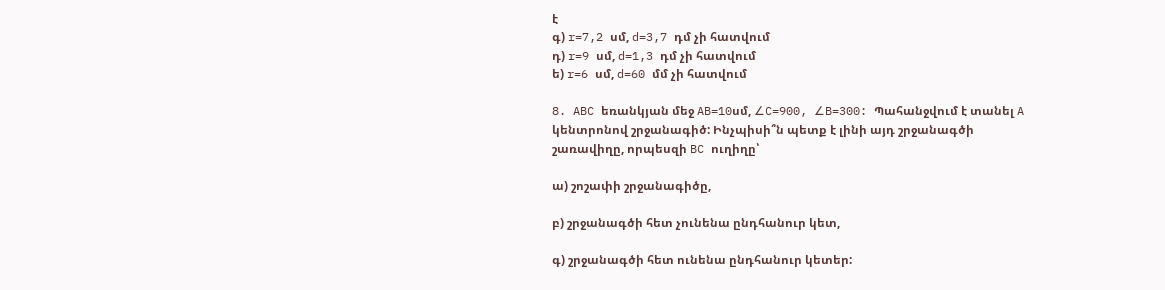է
գ) r=7,2 սմ, d=3,7 դմ չի հատվում
դ) r=9 սմ, d=1,3 դմ չի հատվում
ե) r=6 սմ, d=60 մմ չի հատվում

8. ABC եռանկյան մեջ AB=10սմ, ∠C=900, ∠B=300: Պահանջվում է տանել A կենտրոնով շրջանագիծ: Ինչպիսի՞ն պետք է լինի այդ շրջանագծի շառավիղը, որպեսզի BC ուղիղը՝

ա) շոշափի շրջանագիծը,

բ) շրջանագծի հետ չունենա ընդհանուր կետ,

գ) շրջանագծի հետ ունենա ընդհանուր կետեր: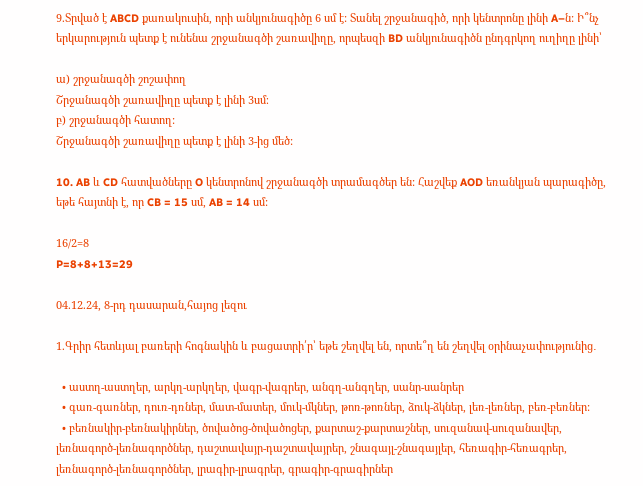9.Տրված է ABCD քառակուսին, որի անկյունագիծը 6 սմ է: Տանել շրջանագիծ, որի կենտրոնը լինի A–ն: Ի՞նչ երկարություն պետք է ունենա շրջանագծի շառավիղը, որպեսզի BD անկյունագիծն ընդգրկող ուղիղը լինի՝

ա) շրջանագծի շոշափող
Շրջանագծի շառավիղը պետք է լինի 3սմ։
բ) շրջանագծի հատող:
Շրջանագծի շառավիղը պետք է լինի 3-ից մեծ:

10. AB և CD հատվածները O կենտրոնով շրջանագծի տրամագծեր են: Հաշվեք AOD եռանկյան պարագիծը, եթե հայտնի է, որ CB = 15 սմ, AB = 14 սմ:

16/2=8
P=8+8+13=29

04.12.24, 8-րդ դասարան,հայոց լեզու

1.Գրիր հետևյալ բառերի հոգնակին և բացատրի՛ր՝ եթե շեղվել են, որտե՞ղ են շեղվել օրինաչափությունից․

  • աստղ-աստղեր, արկղ-արկղեր, վագր-վագրեր, անգղ-անգղեր, սանր-սանրեր
  • գառ-գառներ, դուռ-դռներ, մատ-մատեր, մուկ-մկներ, թոռ-թոռներ, ձուկ-ձկներ, լեռ-լեռներ, բեռ-բեռներ:
  • բեռնակիր-բեռնակիրներ, ծովածոց-ծովածոցեր, քարտաշ-քարտաշներ, սուզանավ-սուզանավեր, լեռնագործ-լեռնագործներ, դաշտավայր-դաշտավայրեր, շնագայլ-շնագայլեր, հեռագիր-հեռագրեր, լեռնագործ-լեռնագործներ, լրագիր-լրագրեր, գրագիր-գրագիրներ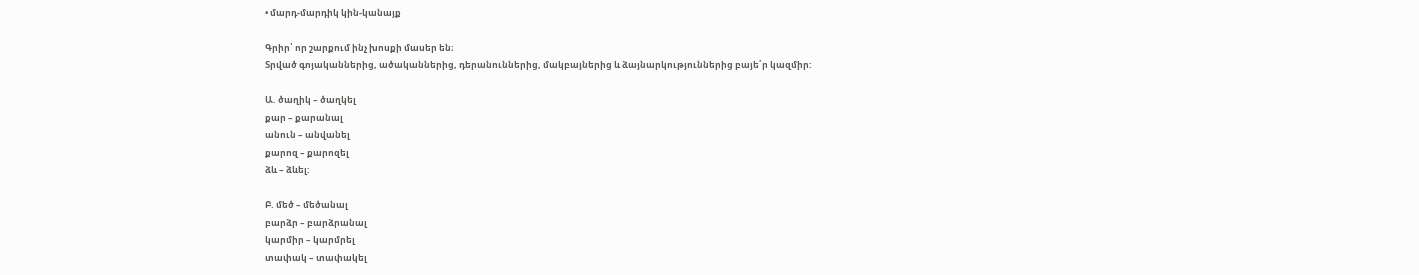• մարդ-մարդիկ կին-կանայք

Գրիր՝ որ շարքում ինչ խոսքի մասեր են։
Տրված գոյականներից, ածականներից, դերանուններից, մակբայներից և ձայնարկություններից բայե՛ր կազմիր:

Ա. ծաղիկ – ծաղկել
քար – քարանալ
անուն – անվանել
քարոզ – քարոզել
ձև – ձևել:

Բ. մեծ – մեծանալ
բարձր – բարձրանալ
կարմիր – կարմրել
տափակ – տափակել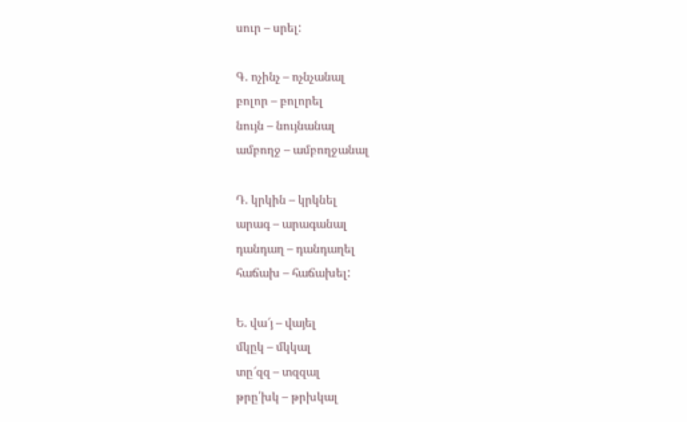սուր – սրել:

Գ. ոչինչ – ոչնչանալ
բոլոր – բոլորել
նույն – նույնանալ
ամբողջ – ամբողջանալ

Դ. կրկին – կրկնել
արագ – արագանալ
դանդաղ – դանդաղել
հաճախ – հաճախել:

Ե. վա՜յ – վայել
մկըկ – մկկալ
տը՜զզ – տզզալ
թրը՛խկ – թրխկալ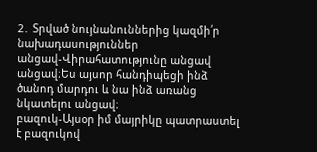2․ Տրված նույնանուններից կազմի՛ր նախադասություններ
անցավ-Վիրահատությունը անցավ անցավ։Ես այսոր հանդիպեցի ինձ ծանոդ մարդու և նա ինձ առանց նկատելու անցավ։
բազուկ-Այսօր իմ մայրիկը պատրաստել է բազուկով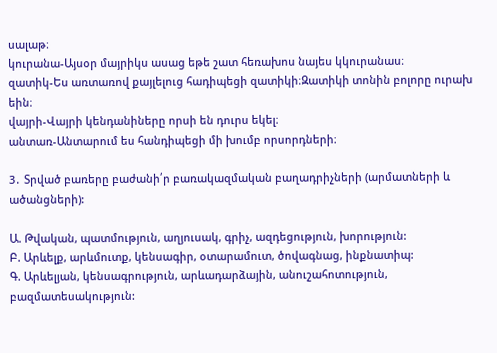սալաթ։
կուրանա-Այսօր մայրիկս ասաց եթե շատ հեռախոս նայես կկուրանաս։
զատիկ-Ես առտառով քայլելուց հադիպեցի զատիկի։Զատիկի տոնին բոլորը ուրախ եին։
վայրի-Վայրի կենդանիները որսի են դուրս եկել։
անտառ-Անտարում ես հանդիպեցի մի խումբ որսորդների։

3․ Տրված բառերը բաժանի՛ր բառակազմական բաղադրիչների (արմատների և ածանցների):

Ա. Թվական, պատմություն, աղյուսակ, գրիչ, ազդեցություն, խորություն:
Բ. Արևելք, արևմուտք, կենսագիր, օտարամուտ, ծովագնաց, ինքնատիպ:
Գ. Արևելյան, կենսագրություն, արևադարձային, անուշահոտություն, բազմատեսակություն: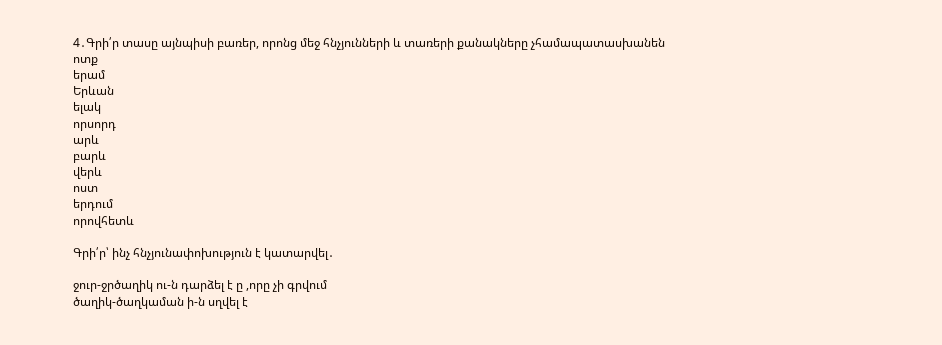4․Գրի՛ր տասը այնպիսի բառեր, որոնց մեջ հնչյունների և տառերի քանակները չհամապատասխանեն
ոտք
երամ
Երևան
ելակ
որսորդ
արև
բարև
վերև
ոստ
երդում
որովհետև

Գրի՛ր՝ ինչ հնչյունափոխություն է կատարվել․

ջուր-ջրծաղիկ ու-ն դարձել է ը ,որը չի գրվում
ծաղիկ-ծաղկաման ի-ն սղվել է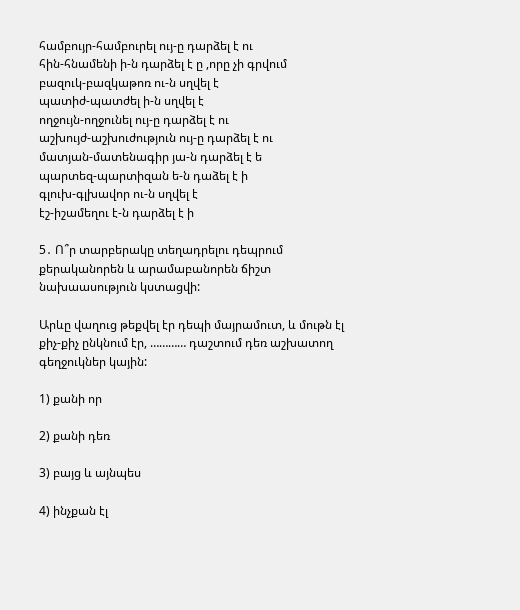համբույր-համբուրել ույ-ը դարձել է ու
հին-հնամենի ի-ն դարձել է ը ,որը չի գրվում
բազուկ-բազկաթոռ ու-ն սղվել է
պատիժ-պատժել ի-ն սղվել է
ողջույն-ողջունել ույ-ը դարձել է ու
աշխույժ-աշխուժություն ույ-ը դարձել է ու
մատյան-մատենագիր յա-ն դարձել է ե
պարտեզ-պարտիզան ե-ն դաձել է ի
գլուխ-գլխավոր ու-ն սղվել է
էշ-իշամեղու է-ն դարձել է ի

5․ Ո՞ր տարբերակը տեղադրելու դեպրում քերականորեն և արամաբանորեն ճիշտ նախաասություն կստացվի:

Արևը վաղուց թեքվել էր դեպի մայրամուտ, և մութն էլ քիչ-քիչ ընկնում էր, ………… դաշտում դեռ աշխատող գեղջուկներ կային:

1) քանի որ

2) քանի դեռ

3) բայց և այնպես

4) ինչքան էլ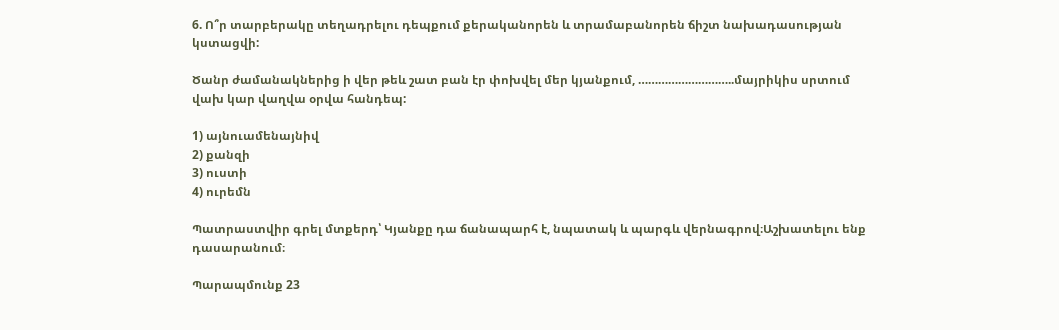6. Ո՞ր տարբերակը տեղադրելու դեպքում քերականորեն և տրամաբանորեն ճիշտ նախադասության կստացվի:

Ծանր ժամանակներից ի վեր թեև շատ բան էր փոխվել մեր կյանքում, ………………………..մայրիկիս սրտում վախ կար վաղվա օրվա հանդեպ:

1) այնուամենայնիվ
2) քանզի
3) ուստի
4) ուրեմն

Պատրաստվիր գրել մտքերդ՝ Կյանքը դա ճանապարհ է, նպատակ և պարգև վերնագրով։Աշխատելու ենք դասարանում։

Պարապմունք 23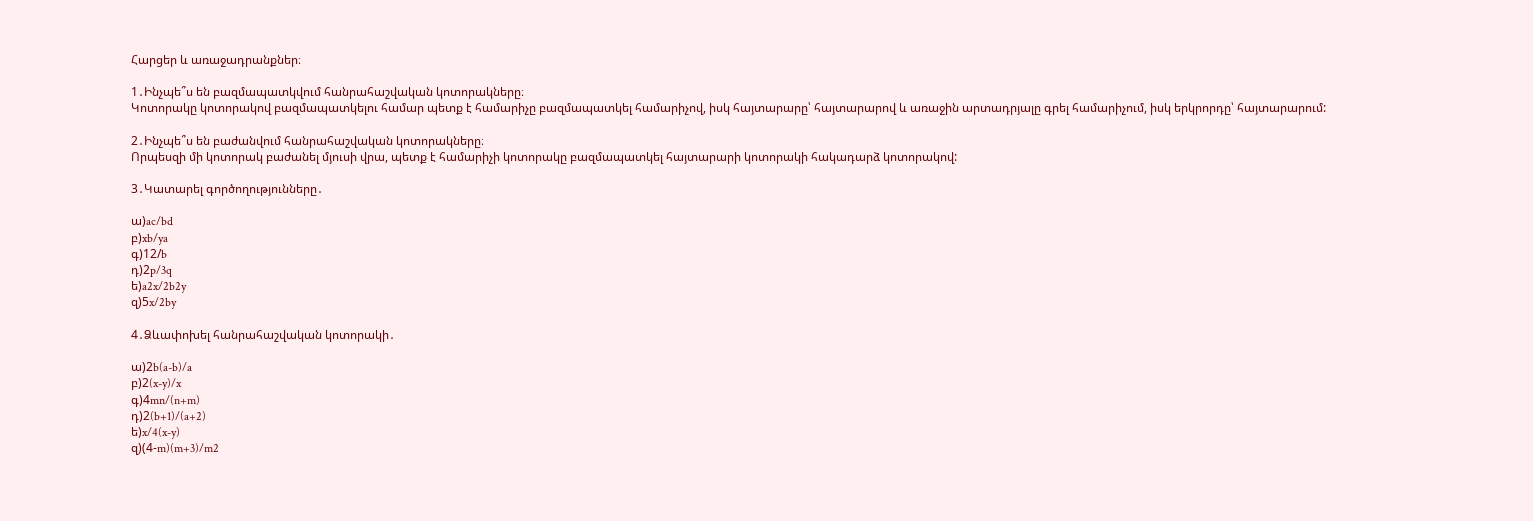Հարցեր և առաջադրանքներ։

1․Ինչպե՞ս են բազմապատկվում հանրահաշվական կոտորակները։
Կոտորակը կոտորակով բազմապատկելու համար պետք է համարիչը բազմապատկել համարիչով, իսկ հայտարարը՝ հայտարարով և առաջին արտադրյալը գրել համարիչում, իսկ երկրորդը՝ հայտարարում:

2․Ինչպե՞ս են բաժանվում հանրահաշվական կոտորակները։
Որպեսզի մի կոտորակ բաժանել մյուսի վրա, պետք է համարիչի կոտորակը բազմապատկել հայտարարի կոտորակի հակադարձ կոտորակով:

3․Կատարել գործողությունները․

ա)ac/bd
բ)xb/ya
գ)12/b
դ)2p/3q
ե)a2x/2b2y
զ)5x/2by

4․Ձևափոխել հանրահաշվական կոտորակի․

ա)2b(a-b)/a
բ)2(x-y)/x
գ)4mn/(n+m)
դ)2(b+1)/(a+2)
ե)x/4(x-y)
զ)(4-m)(m+3)/m2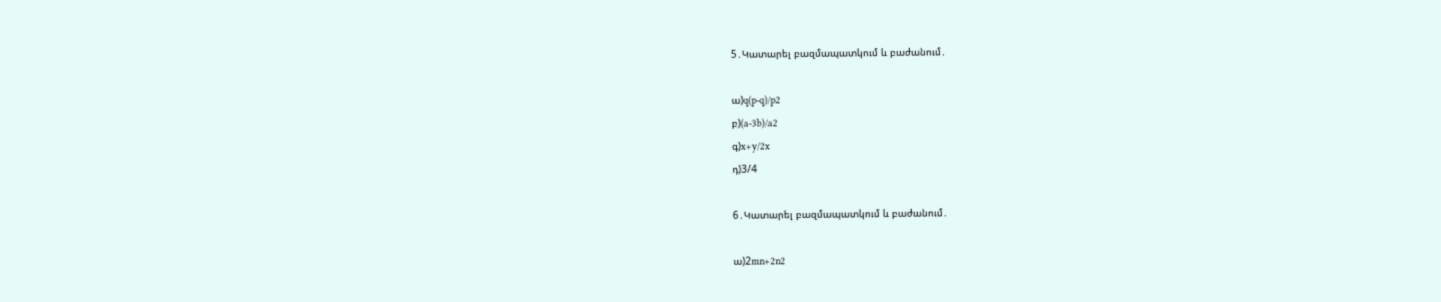5․Կատարել բազմապատկում և բաժանում․

ա)q(p-q)/p2
բ)(a-3b)/a2
գ)x+y/2x
դ)3/4

6․Կատարել բազմապատկում և բաժանում․

ա)2mn+2n2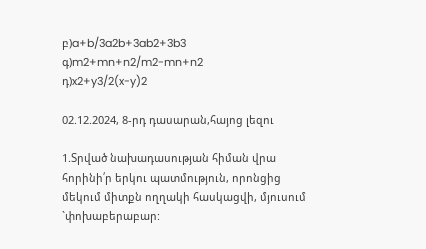բ)a+b/3a2b+3ab2+3b3
գ)m2+mn+n2/m2-mn+n2
դ)x2+y3/2(x-y)2

02.12.2024, 8-րդ դասարան,հայոց լեզու

1.Տրված նախադասության հիման վրա հորինի՛ր երկու պատմություն, որոնցից մեկում միտքն ողղակի հասկացվի, մյուսում `փոխաբերաբար: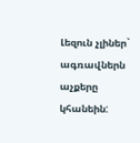Լեզուն չլիներ` ագռավներն աչքերը կհանեին: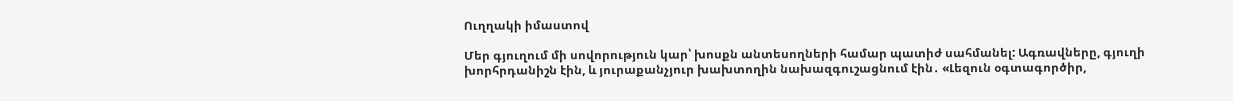Ուղղակի իմաստով

Մեր գյուղում մի սովորություն կար՝ խոսքն անտեսողների համար պատիժ սահմանել: Ագռավները, գյուղի խորհրդանիշն էին, և յուրաքանչյուր խախտողին նախազգուշացնում էին․ «Լեզուն օգտագործիր,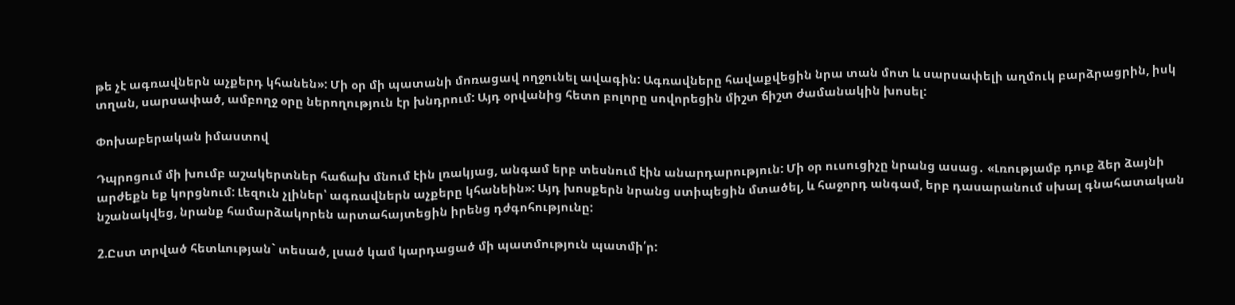թե չէ ագռավներն աչքերդ կհանեն»: Մի օր մի պատանի մոռացավ ողջունել ավագին: Ագռավները հավաքվեցին նրա տան մոտ և սարսափելի աղմուկ բարձրացրին, իսկ տղան, սարսափած, ամբողջ օրը ներողություն էր խնդրում: Այդ օրվանից հետո բոլորը սովորեցին միշտ ճիշտ ժամանակին խոսել:

Փոխաբերական իմաստով

Դպրոցում մի խումբ աշակերտներ հաճախ մնում էին լռակյաց, անգամ երբ տեսնում էին անարդարություն: Մի օր ուսուցիչը նրանց ասաց․ «Լռությամբ դուք ձեր ձայնի արժեքն եք կորցնում: Լեզուն չլիներ՝ ագռավներն աչքերը կհանեին»: Այդ խոսքերն նրանց ստիպեցին մտածել, և հաջորդ անգամ, երբ դասարանում սխալ գնահատական նշանակվեց, նրանք համարձակորեն արտահայտեցին իրենց դժգոհությունը:

2.Ըստ տրված հետևության` տեսած, լսած կամ կարդացած մի պատմություն պատմի՛ր: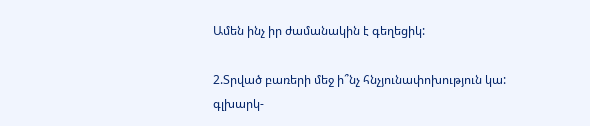Ամեն ինչ իր ժամանակին է գեղեցիկ:

2.Տրված բառերի մեջ ի՞նչ հնչյունափոխություն կա:
գլխարկ-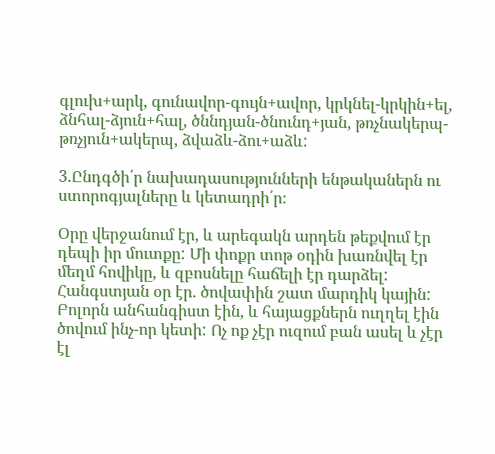գլուխ+արկ, գունավոր-գույն+ավոր, կրկնել-կրկին+ել, ձնհալ-ձյուն+հալ, ծննդյան-ծնունդ+յան, թռչնակերպ-թռչյուն+ակերպ, ձվաձև-ձու+աձև:

3.Ընդգծի՛ր նախադասությունների ենթականերն ու ստորոգյալները և կետադրի՛ր։

Օրը վերջանում էր, և արեգակն արդեն թեքվում էր դեպի իր մուտքը: Մի փոքր տոթ օդին խառնվել էր մեղմ հովիկը, և զբոսնելը հաճելի էր դարձել: Հանգստյան օր էր. ծովափին շատ մարդիկ կային: Բոլորն անհանգիստ էին, և հայացքներն ուղղել էին ծովում ինչ-որ կետի: Ոչ ոք չէր ուզում բան ասել և չէր էլ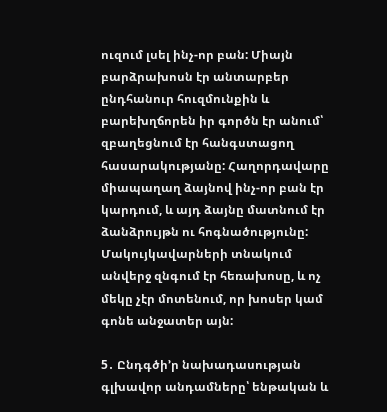ուզում լսել ինչ-որ բան: Միայն բարձրախոսն էր անտարբեր ընդհանուր հուզմունքին և բարեխղճորեն իր գործն էր անում՝ զբաղեցնում էր հանգստացող հասարակությանը: Հաղորդավարը միապաղաղ ձայնով ինչ-որ բան էր կարդում, և այդ ձայնը մատնում էր ձանձրույթն ու հոգնածությունը: Մակույկավարների տնակում անվերջ զնգում էր հեռախոսը, և ոչ մեկը չէր մոտենում, որ խոսեր կամ գոնե անջատեր այն:

5․ Ընդգծի’ր նախադասության գլխավոր անդամները՝ ենթական և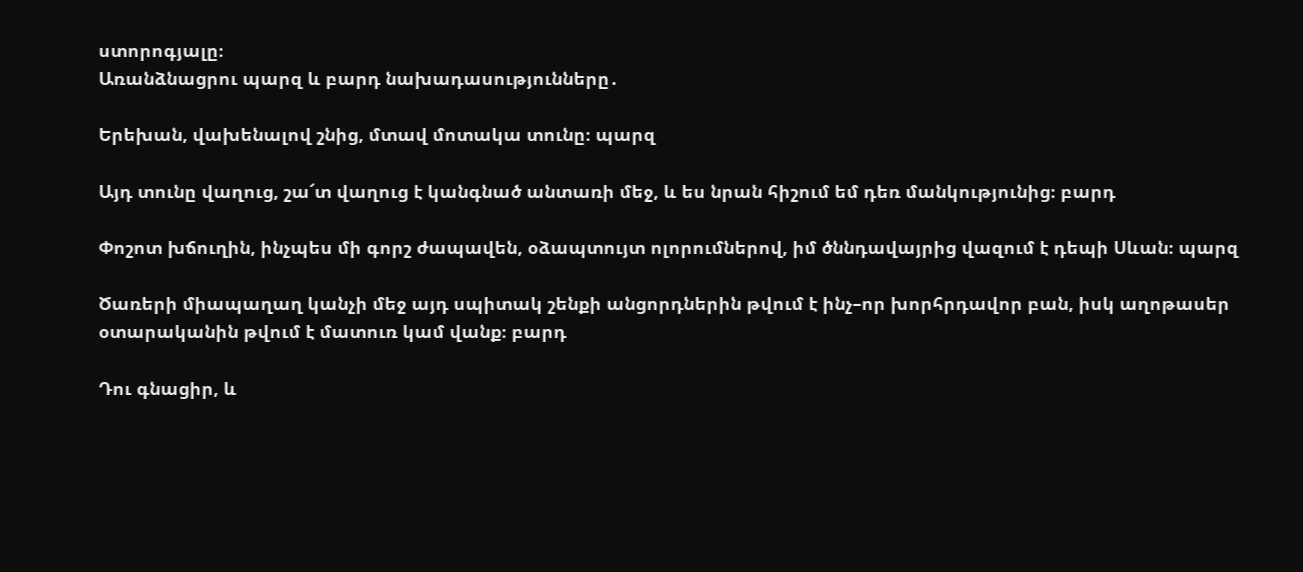ստորոգյալը։
Առանձնացրու պարզ և բարդ նախադասությունները․

Երեխան, վախենալով շնից, մտավ մոտակա տունը։ պարզ

Այդ տունը վաղուց, շա՜տ վաղուց է կանգնած անտառի մեջ, և ես նրան հիշում եմ դեռ մանկությունից։ բարդ

Փոշոտ խճուղին, ինչպես մի գորշ ժապավեն, օձապտույտ ոլորումներով, իմ ծննդավայրից վազում է դեպի Սևան։ պարզ

Ծառերի միապաղաղ կանչի մեջ այդ սպիտակ շենքի անցորդներին թվում է ինչ–որ խորհրդավոր բան, իսկ աղոթասեր օտարականին թվում է մատուռ կամ վանք։ բարդ

Դու գնացիր, և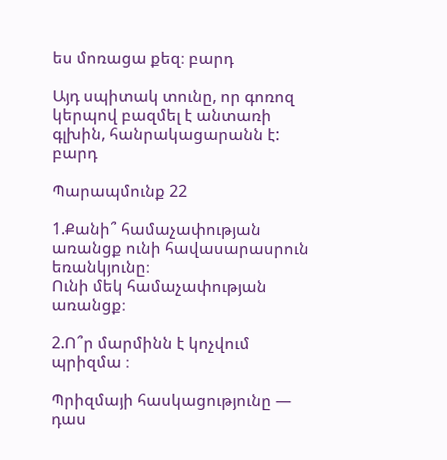ես մոռացա քեզ։ բարդ

Այդ սպիտակ տունը, որ գոռոզ կերպով բազմել է անտառի գլխին, հանրակացարանն է: բարդ

Պարապմունք 22

1.Քանի՞ համաչափության առանցք ունի հավասարասրուն  եռանկյունը։
Ունի մեկ համաչափության առանցք։

2.Ո՞ր մարմինն է կոչվում   պրիզմա ։

Պրիզմայի հասկացությունը — դաս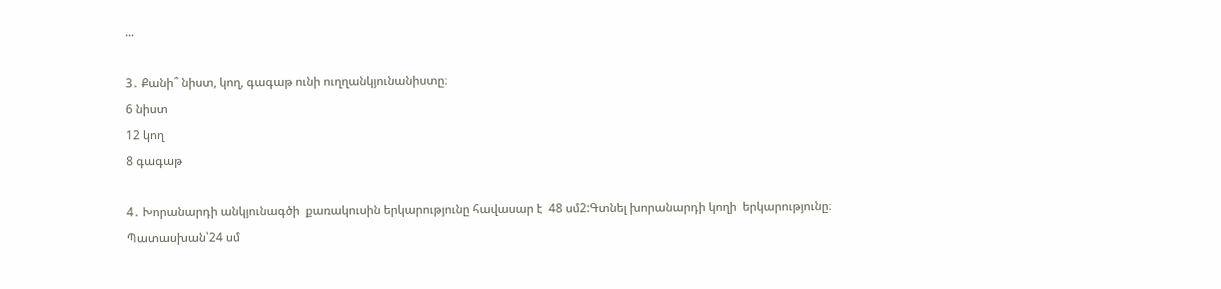...

3․ Քանի՞ նիստ, կող, գագաթ ունի ուղղանկյունանիստը։
6 նիստ
12 կող
8 գագաթ

4․ Խորանարդի անկյունագծի  քառակուսին երկարությունը հավասար է  48 սմ2:Գտնել խորանարդի կողի  երկարությունը։
Պատասխան՝24 սմ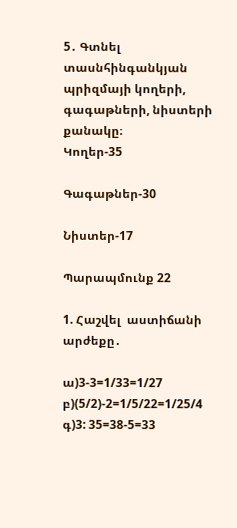5․ Գտնել տասնհինգանկյան պրիզմայի կողերի,  գագաթների, նիստերի քանակը։
Կողեր-35

Գագաթներ-30

Նիստեր-17

Պարապմունք 22

1. Հաշվել  աստիճանի  արժեքը․

ա)3-3=1/33=1/27
բ)(5/2)-2=1/5/22=1/25/4
գ)3: 35=38-5=33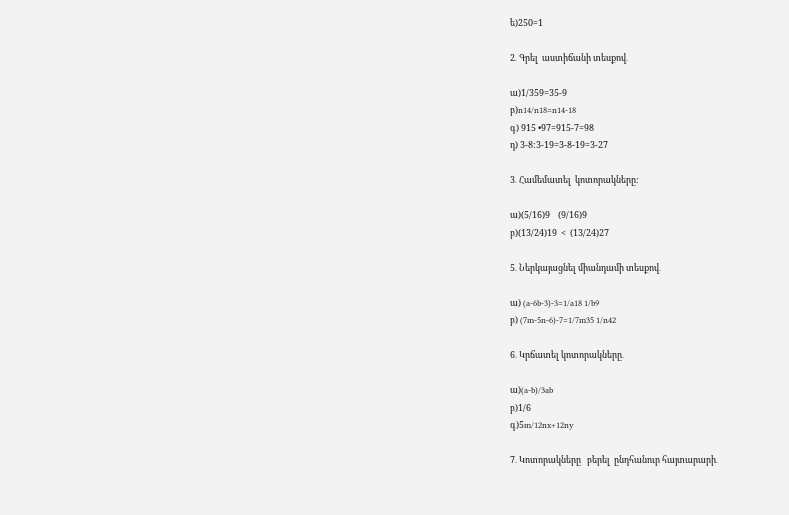ե)250=1

2․ Գրել  աստիճանի տեսքով․

ա)1/359=35-9
բ)n14/n18=n14-18
գ) 915 •97=915-7=98
դ) 3-8:3-19=3-8-19=3-27

3․ Համեմատել  կոտորակները:

ա)(5/16)9    (9/16)9
բ)(13/24)19  <  (13/24)27

5․ Ներկայացնել միանդամի տեսքով․

ա) (a-6b-3)-3=1/a18 1/b9
բ) (7m-5n-6)-7=1/7m35 1/n42

6․ Կրճատել կոտորակները․

ա)(a-b)/3ab
բ)1/6
գ)5m/12nx+12ny

7․ Կոտորակները   բերել  ընդհանուր հայտարարի․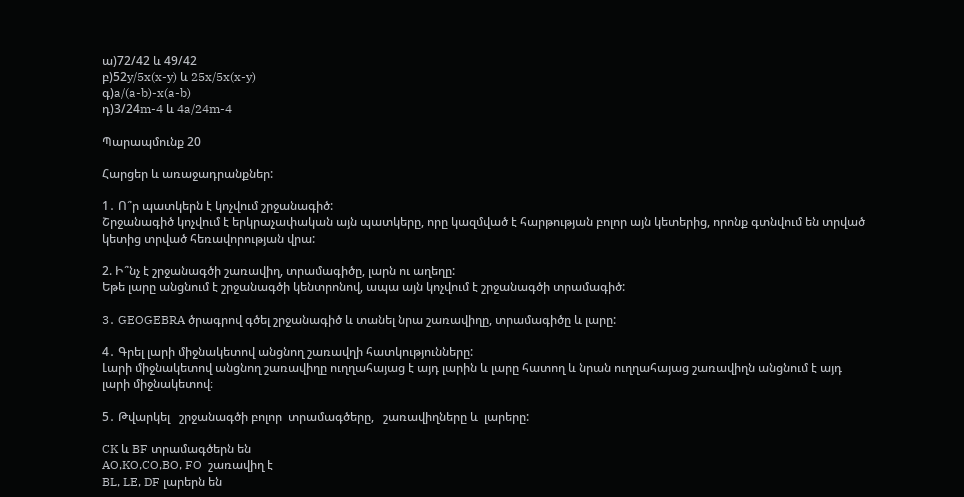ա)72/42 և 49/42
բ)52y/5x(x-y) և 25x/5x(x-y)
գ)a/(a-b)-x(a-b)
դ)3/24m-4 և 4a/24m-4

Պարապմունք 20

Հարցեր և առաջադրանքներ:

1․ Ո՞ր պատկերն է կոչվում շրջանագիծ:
Շրջանագիծ կոչվում է երկրաչափական այն պատկերը, որը կազմված է հարթության բոլոր այն կետերից, որոնք գտնվում են տրված կետից տրված հեռավորության վրա:

2. Ի՞նչ է շրջանագծի շառավիղ, տրամագիծը, լարն ու աղեղը:
Եթե լարը անցնում է շրջանագծի կենտրոնով, ապա այն կոչվում է շրջանագծի տրամագիծ:

3․ GEOGEBRA ծրագրով գծել շրջանագիծ և տանել նրա շառավիղը, տրամագիծը և լարը:

4․ Գրել լարի միջնակետով անցնող շառավղի հատկությունները:
Լարի միջնակետով անցնող շառավիղը ուղղահայաց է այդ լարին և լարը հատող և նրան ուղղահայաց շառավիղն անցնում է այդ լարի միջնակետով։

5․ Թվարկել   շրջանագծի բոլոր  տրամագծերը,   շառավիղները և  լարերը:

CK և BF տրամագծերն են
AO,KO,CO,BO, FO  շառավիղ է
BL, LE, DF լարերն են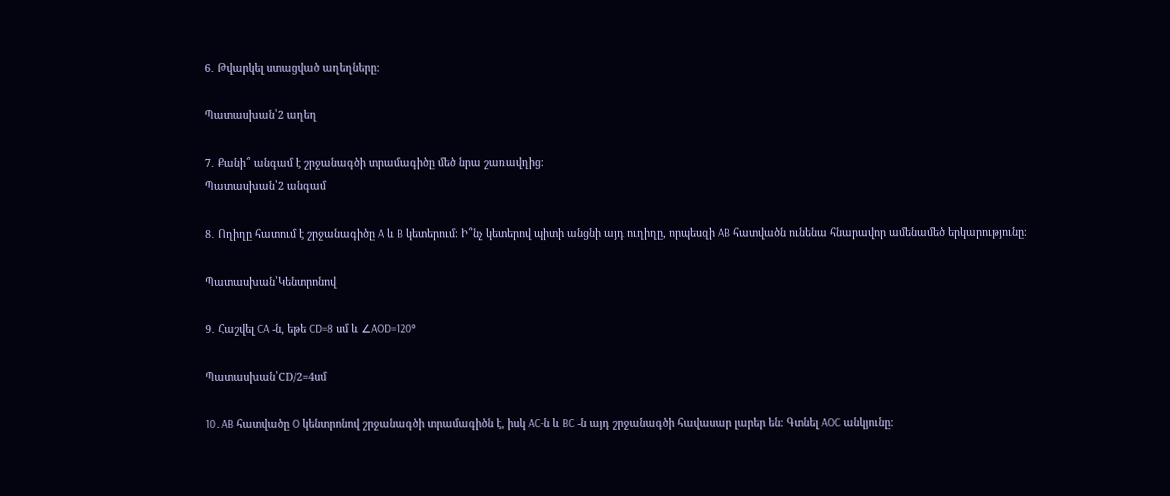6․ Թվարկել ստացված աղեղները:

Պատասխան՝2 աղեղ

7․ Քանի՞ անգամ է շրջանագծի տրամագիծը մեծ նրա շառավղից։
Պատասխան՝2 անգամ

8․ Ողիղը հատում է շրջանագիծը A և B կետերում։ Ի՞նչ կետերով պիտի անցնի այդ ուղիղը, որպեսզի AB հատվածն ունենա հնարավոր ամենամեծ երկարությունը։

Պատասխան՝Կենտրոնով

9․ Հաշվել CA -ն, եթե CD=8 սմ և ∠AOD=120°

Պատասխան՝CD/2=4սմ

10․AB հատվածը O կենտրոնով շրջանագծի տրամագիծն է, իսկ AC-ն և BC -ն այդ շրջանագծի հավասար լարեր են։ Գտնել AOC անկյունը։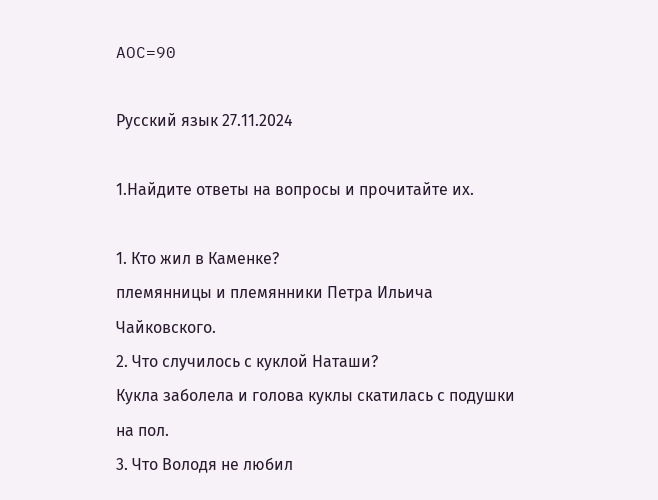AOC=90

Русский язык 27.11.2024

1.Найдите ответы на вопросы и прочитайте их.

1. Кто жил в Каменке?
племянницы и племянники Петра Ильича Чайковского.
2. Что случилось с куклой Наташи?
Кукла заболела и голова куклы скатилась с подушки на пол.
3. Что Володя не любил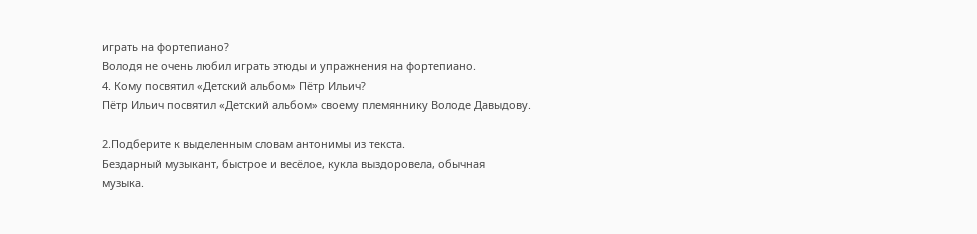играть на фортепиано?
Володя не очень любил играть этюды и упражнения на фортепиано.
4. Кому посвятил «Детский альбом» Пётр Ильич?
Пётр Ильич посвятил «Детский альбом» своему племяннику Володе Давыдову.

2.Подберите к выделенным словам антонимы из текста.
Бездарный музыкант, быстрое и весёлое, кукла выздоровела, обычная
музыка.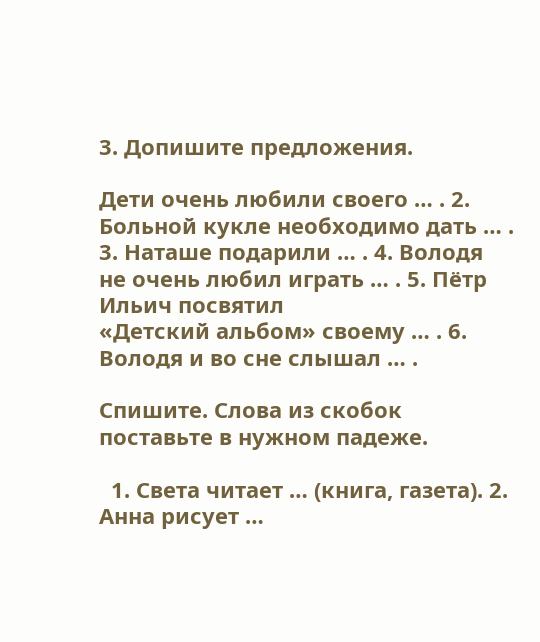3. Допишите предложения.

Дети очень любили своего … . 2. Больной кукле необходимо дать … . 3. Наташе подарили … . 4. Володя не очень любил играть … . 5. Пётр Ильич посвятил
«Детский альбом» своему … . 6. Володя и во сне слышал … .

Спишите. Слова из скобок поставьте в нужном падеже.

  1. Света читает … (книга, газета). 2. Анна рисует …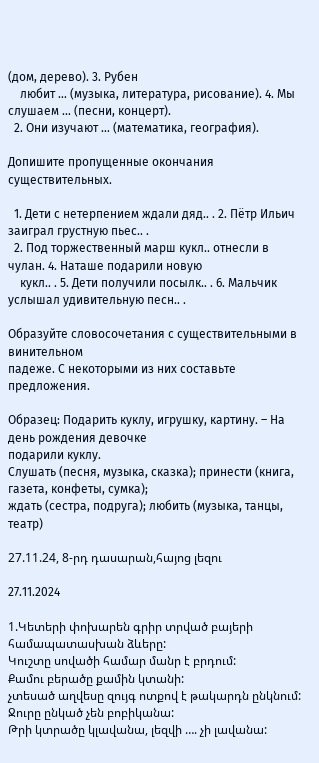(дом, дерево). 3. Рубен
    любит … (музыка, литература, рисование). 4. Мы слушаем … (песни, концерт).
  2. Они изучают … (математика, география).

Допишите пропущенные окончания существительных.

  1. Дети с нетерпением ждали дяд.. . 2. Пётр Ильич заиграл грустную пьес.. .
  2. Под торжественный марш кукл.. отнесли в чулан. 4. Наташе подарили новую
    кукл.. . 5. Дети получили посылк.. . 6. Мальчик услышал удивительную песн.. .

Образуйте словосочетания с существительными в винительном
падеже. С некоторыми из них составьте предложения.

Образец: Подарить куклу, игрушку, картину. – На день рождения девочке
подарили куклу.
Слушать (песня, музыка, сказка); принести (книга, газета, конфеты, сумка);
ждать (сестра, подруга); любить (музыка, танцы, театр)

27.11.24, 8-րդ դասարան,հայոց լեզու

27.11.2024

1.Կետերի փոխարեն գրիր տրված բայերի համապատասխան ձևերը:
Կուշտը սովածի համար մանր է բրդում:
Քամու բերածը քամին կտանի:
չտեսած աղվեսը զույգ ոտքով է թակարդն ընկնում:
Ջուրը ընկած չեն բոբիկանա:
Թրի կտրածը կլավանա, լեզվի …. չի լավանա: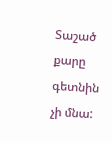Տաշած քարը գետնին չի մնա: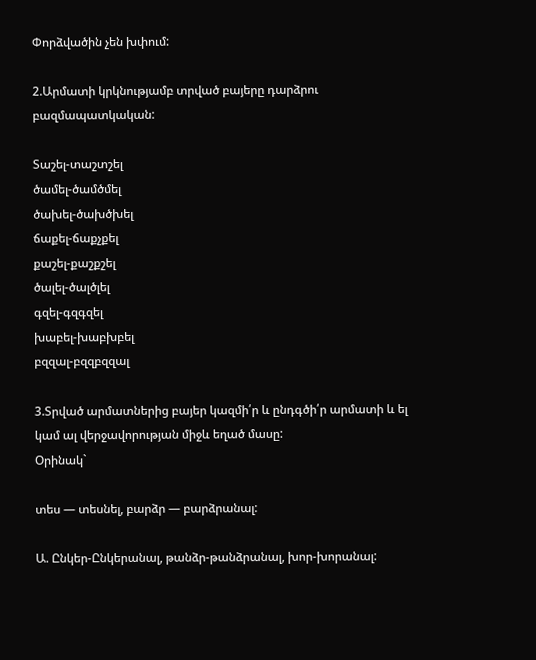Փորձվածին չեն խփում:

2.Արմատի կրկնությամբ տրված բայերը դարձրու բազմապատկական:

Տաշել-տաշտշել
ծամել-ծամծմել
ծախել-ծախծխել
ճաքել-ճաքչքել
քաշել-քաշքշել
ծալել-ծալծլել
գզել-գզգզել
խաբել-խաբխբել
բզզալ-բզզբզզալ

3.Տրված արմատներից բայեր կազմի՛ր և ընդգծի՛ր արմատի և ել կամ ալ վերջավորության միջև եղած մասը:
Օրինակ`

տես — տեսնել, բարձր — բարձրանալ:

Ա. Ընկեր-Ընկերանալ, թանձր-թանձրանալ, խոր-խորանալ: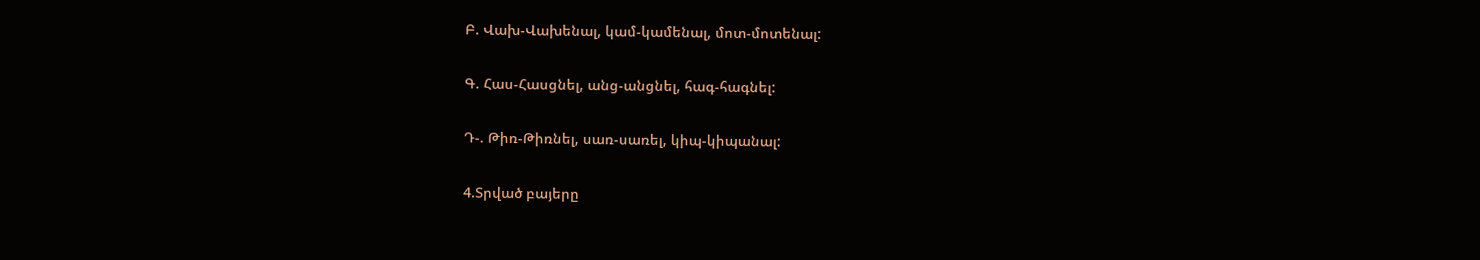Բ. Վախ-Վախենալ, կամ-կամենալ, մոտ-մոտենալ:

Գ. Հաս-Հասցնել, անց-անցնել, հագ-հագնել:

Դ-. Թիռ-Թիռնել, սառ-սառել, կիպ-կիպանալ:

4.Տրված բայերը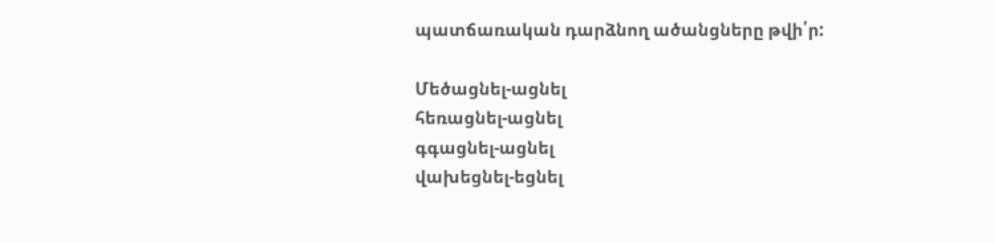պատճառական դարձնող ածանցները թվի՛ր:

Մեծացնել-ացնել
հեռացնել-ացնել
գգացնել-ացնել
վախեցնել-եցնել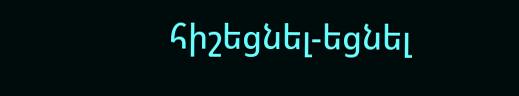հիշեցնել-եցնել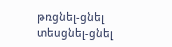թռցնել-ցնել
տեսցնել-ցնել